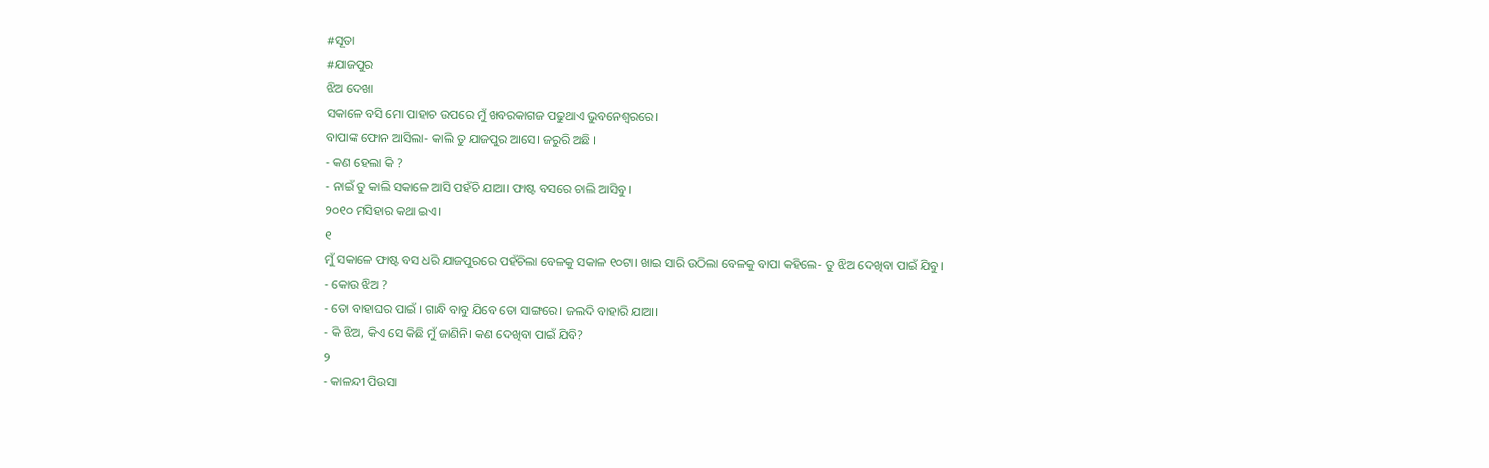#ସୂତା
#ଯାଜପୁର
ଝିଅ ଦେଖା
ସକାଳେ ବସି ମୋ ପାହାଚ ଉପରେ ମୁଁ ଖବରକାଗଜ ପଢୁଥାଏ ଭୁବନେଶ୍ୱରରେ।
ବାପାଙ୍କ ଫୋନ ଆସିଲା- କାଲି ତୁ ଯାଜପୁର ଆସେ। ଜରୁରି ଅଛି ।
- କଣ ହେଲା କି ?
- ନାଇଁ ତୁ କାଲି ସକାଳେ ଆସି ପହଁଚି ଯାଆ। ଫାଷ୍ଟ ବସରେ ଚାଲି ଆସିବୁ।
୨୦୧୦ ମସିହାର କଥା ଇଏ।
୧
ମୁଁ ସକାଳେ ଫାଷ୍ଟ ବସ ଧରି ଯାଜପୁରରେ ପହଁଚିଲା ବେଳକୁ ସକାଳ ୧୦ଟା। ଖାଇ ସାରି ଉଠିଲା ବେଳକୁ ବାପା କହିଲେ- ତୁ ଝିଅ ଦେଖିବା ପାଇଁ ଯିବୁ।
- କୋଉ ଝିଅ ?
- ତୋ ବାହାଘର ପାଇଁ । ଗାନ୍ଧି ବାବୁ ଯିବେ ତୋ ସାଙ୍ଗରେ। ଜଲଦି ବାହାରି ଯାଆ।
- କି ଝିଅ, କିଏ ସେ କିଛି ମୁଁ ଜାଣିନି। କଣ ଦେଖିବା ପାଇଁ ଯିବି?
୨
- କାଳନ୍ଦୀ ପିଉସା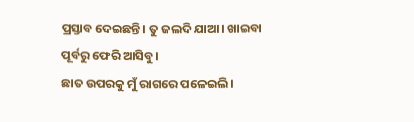ପ୍ରସ୍ତାବ ଦେଇଛନ୍ତି। ତୁ ଜଲଦି ଯାଆ। ଖାଇବା ପୂର୍ବରୁ ଫେରି ଆସିବୁ।
ଛାତ ଉପରକୁ ମୁଁ ରାଗରେ ପଳେଇଲି।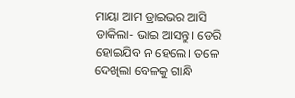ମାୟା ଆମ ଡ୍ରାଇଭର ଆସି ଡାକିଲା- ଭାଇ ଆସନ୍ତୁ। ଡେରି ହୋଇଯିବ ନ ହେଲେ। ତଳେ ଦେଖିଲା ବେଳକୁ ଗାନ୍ଧି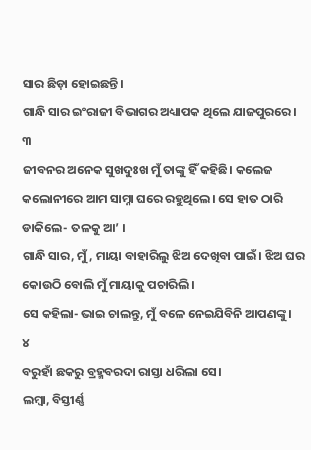ସାର ଛିଡ଼ା ହୋଇଛନ୍ତି।
ଗାନ୍ଧି ସାର ଇଂରାଜୀ ବିଭାଗର ଅଧ୍ୟାପକ ଥିଲେ ଯାଜପୁରରେ।
୩
ଜୀବନର ଅନେକ ସୁଖଦୁଃଖ ମୁଁ ତାଙ୍କୁ ହିଁ କହିଛି। କଲେଜ କଲୋନୀରେ ଆମ ସାମ୍ନା ଘରେ ରହୁଥିଲେ। ସେ ହାତ ଠାରି ଡାକିଲେ- ତଳକୁ ଆ’ ।
ଗାନ୍ଧି ସାର, ମୁଁ, ମାୟା ବାହାରିଲୁ ଝିଅ ଦେଖିବା ପାଇଁ। ଝିଅ ଘର କୋଉଠି ବୋଲି ମୁଁ ମାୟାକୁ ପଚାରିଲି।
ସେ କହିଲା- ଭାଇ ଚାଲନ୍ତୁ, ମୁଁ ବଳେ ନେଇଯିବିନି ଆପଣଙ୍କୁ।
୪
ବରୁହାଁ ଛକରୁ ବ୍ରହ୍ମବରଦା ରାସ୍ତା ଧରିଲା ସେ।
ଲମ୍ବା, ବିସ୍ତୀର୍ଣ୍ଣ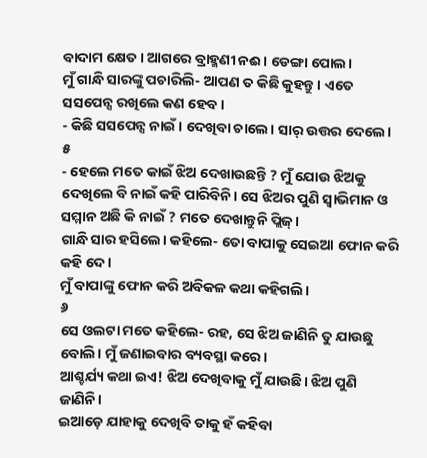ବାଦାମ କ୍ଷେତ । ଆଗରେ ବ୍ରାହ୍ମଣୀ ନଈ। ଡେଙ୍ଗା ପୋଲ।
ମୁଁ ଗାନ୍ଧି ସାରଙ୍କୁ ପଚାରିଲି- ଆପଣ ତ କିଛି କୁହନ୍ତୁ। ଏତେ ସସପେନ୍ସ ରଖିଲେ କଣ ହେବ।
- କିଛି ସସପେନ୍ସ ନାଇଁ। ଦେଖିବା ଚାଲେ। ସାର୍ ଉତ୍ତର ଦେଲେ।
୫
- ହେଲେ ମତେ କାଇଁ ଝିଅ ଦେଖାଉଛନ୍ତି ? ମୁଁ ଯୋଉ ଝିଅକୁ ଦେଖିଲେ ବି ନାଇଁ କହି ପାରିବିନି। ସେ ଝିଅର ପୁଣି ସ୍ୱାଭିମାନ ଓ ସମ୍ମାନ ଅଛି କି ନାଇଁ ? ମତେ ଦେଖାନ୍ତୁନି ପ୍ଲିଜ୍।
ଗାନ୍ଧି ସାର ହସିଲେ। କହିଲେ- ତୋ ବାପାକୁ ସେଇଆ ଫୋନ କରି କହି ଦେ।
ମୁଁ ବାପାଙ୍କୁ ଫୋନ କରି ଅବିକଳ କଥା କହିଗଲି।
୬
ସେ ଓଲଟା ମତେ କହିଲେ- ରହ, ସେ ଝିଅ ଜାଣିନି ତୁ ଯାଉଛୁ ବୋଲି। ମୁଁ ଜଣାଇବାର ବ୍ୟବସ୍ଥା କରେ।
ଆଶ୍ଚର୍ଯ୍ୟ କଥା ଇଏ! ଝିଅ ଦେଖିବାକୁ ମୁଁ ଯାଉଛି। ଝିଅ ପୁଣି ଜାଣିନି।
ଇଆଡ଼େ ଯାହାକୁ ଦେଖିବି ତାକୁ ହଁ କହିବା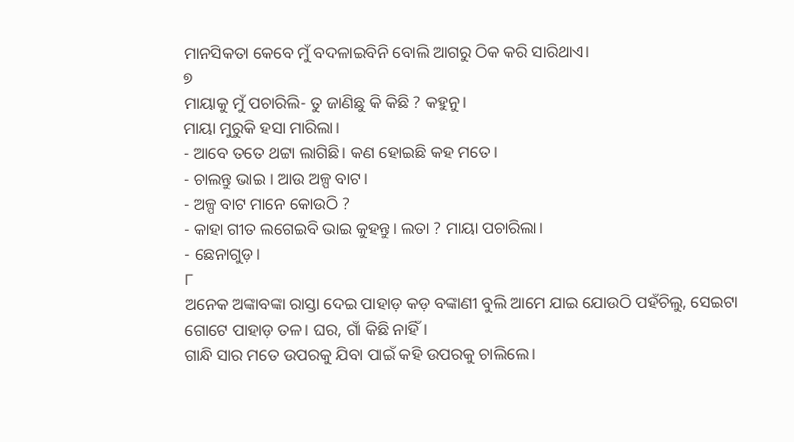ମାନସିକତା କେବେ ମୁଁ ବଦଳାଇବିନି ବୋଲି ଆଗରୁ ଠିକ କରି ସାରିଥାଏ।
୭
ମାୟାକୁ ମୁଁ ପଚାରିଲି- ତୁ ଜାଣିଛୁ କି କିଛି ? କହୁନୁ।
ମାୟା ମୁରୁକି ହସା ମାରିଲା।
- ଆବେ ତତେ ଥଟ୍ଟା ଲାଗିଛି। କଣ ହୋଇଛି କହ ମତେ।
- ଚାଲନ୍ତୁ ଭାଇ । ଆଉ ଅଳ୍ପ ବାଟ।
- ଅଳ୍ପ ବାଟ ମାନେ କୋଉଠି ?
- କାହା ଗୀତ ଲଗେଇବି ଭାଇ କୁହନ୍ତୁ। ଲତା ? ମାୟା ପଚାରିଲା।
- ଛେନାଗୁଡ଼।
୮
ଅନେକ ଅଙ୍କାବଙ୍କା ରାସ୍ତା ଦେଇ ପାହାଡ଼ କଡ଼ ବଙ୍କାଣୀ ବୁଲି ଆମେ ଯାଇ ଯୋଉଠି ପହଁଚିଲୁ, ସେଇଟା ଗୋଟେ ପାହାଡ଼ ତଳ। ଘର, ଗାଁ କିଛି ନାହିଁ।
ଗାନ୍ଧି ସାର ମତେ ଉପରକୁ ଯିବା ପାଇଁ କହି ଉପରକୁ ଚାଲିଲେ।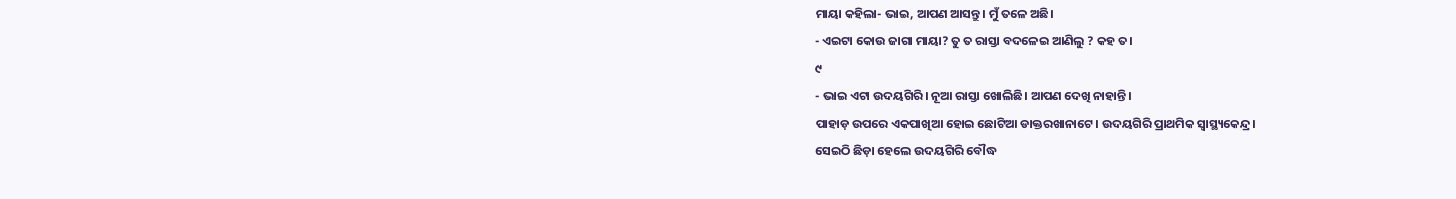ମାୟା କହିଲା- ଭାଇ, ଆପଣ ଆସନ୍ତୁ। ମୁଁ ତଳେ ଅଛି।
- ଏଇଟା କୋଉ ଜାଗା ମାୟା? ତୁ ତ ରାସ୍ତା ବଦଳେଇ ଆଣିଲୁ ? କହ ତ।
୯
- ଭାଇ ଏଟା ଉଦୟଗିରି। ନୂଆ ରାସ୍ତା ଖୋଲିଛି। ଆପଣ ଦେଖି ନାହାନ୍ତି।
ପାହାଡ଼ ଉପରେ ଏକପାଖିଆ ହୋଇ ଛୋଟିଆ ଡାକ୍ତରଖାନାଟେ। ଉଦୟଗିରି ପ୍ରାଥମିକ ସ୍ୱାସ୍ଥ୍ୟକେନ୍ଦ୍ର।
ସେଇଠି ଛିଡ଼ା ହେଲେ ଉଦୟଗିରି ବୌଦ୍ଧ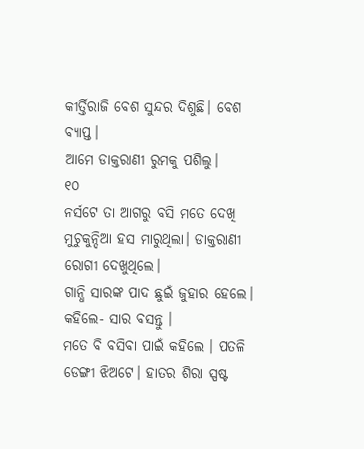କୀର୍ତ୍ତିରାଜି ବେଶ ସୁନ୍ଦର ଦିଶୁଛି। ବେଶ ବ୍ୟାପ୍ତ।
ଆମେ ଡାକ୍ତରାଣୀ ରୁମକୁ ପଶିଲୁ।
୧୦
ନର୍ସଟେ ତା ଆଗରୁ ବସି ମତେ ଦେଖି ମୁଚୁକୁନ୍ଦିଆ ହସ ମାରୁଥିଲା। ଡାକ୍ତରାଣୀ ରୋଗୀ ଦେଖୁଥିଲେ।
ଗାନ୍ଧି ସାରଙ୍କ ପାଦ ଛୁଇଁ ଜୁହାର ହେଲେ।
କହିଲେ- ସାର ବସନ୍ତୁ ।
ମତେ ବି ବସିବା ପାଇଁ କହିଲେ । ପତଳି ଡେଙ୍ଗୀ ଝିଅଟେ। ହାତର ଶିରା ସ୍ପଷ୍ଟ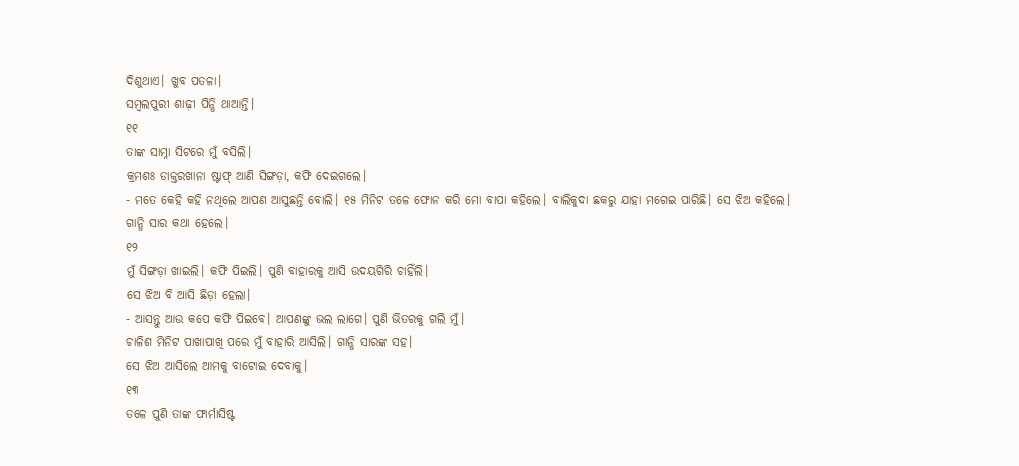ଦିଶୁଥାଏ। ଖୁବ ପତଳା।
ସମ୍ବଲପୁରୀ ଶାଢ଼ୀ ପିନ୍ଧି ଥାଆନ୍ତି।
୧୧
ତାଙ୍କ ସାମ୍ନା ସିଟରେ ମୁଁ ବସିଲି।
କ୍ରମଶଃ ଡାକ୍ତରଖାନା ଷ୍ଟାଫ୍ ଆଣି ସିଙ୍ଗଡ଼ା, କଫି ଦେଇଗଲେ।
- ମତେ କେହି କହି ନଥିଲେ ଆପଣ ଆସୁଛନ୍ତି ବୋଲି। ୧୫ ମିନିଟ ତଳେ ଫୋନ କରି ମୋ ବାପା କହିଲେ। ବାଲିକୁଦା ଛକରୁ ଯାହା ମଗେଇ ପାରିଛି। ସେ ଝିଅ କହିଲେ।
ଗାନ୍ଧି ସାର କଥା ହେଲେ।
୧୨
ମୁଁ ସିଙ୍ଗଡ଼ା ଖାଇଲି। କଫି ପିଇଲି। ପୁଣି ବାହାରକୁ ଆସି ଉଦୟଗିରି ଚାହିଁଲି।
ସେ ଝିଅ ବି ଆସି ଛିଡ଼ା ହେଲା।
- ଆସନ୍ତୁ ଆଉ କପେ କଫି ପିଇବେ। ଆପଣଙ୍କୁ ଭଲ ଲାଗେ। ପୁଣି ଭିତରକୁ ଗଲି ମୁଁ।
ଚାଳିଶ ମିନିଟ ପାଖାପାଖି ପରେ ମୁଁ ବାହାରି ଆସିଲି। ଗାନ୍ଧି ସାରଙ୍କ ସହ।
ସେ ଝିଅ ଆସିଲେ ଆମକୁ ବାଟୋଇ ଦେବାକୁ।
୧୩
ତଳେ ପୁଣି ତାଙ୍କ ଫାର୍ମାସିଷ୍ଟ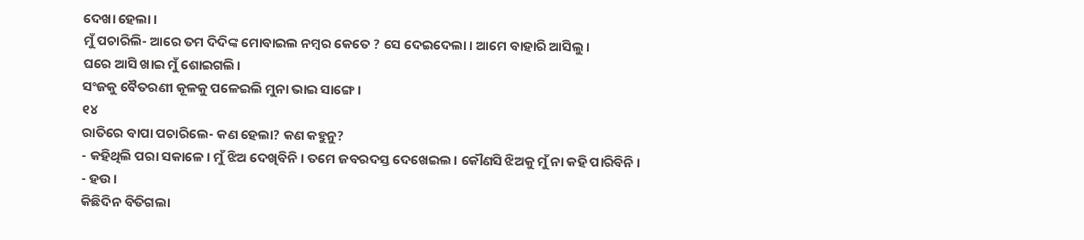ଦେଖା ହେଲା।
ମୁଁ ପଚାରିଲି- ଆରେ ତମ ଦିଦିଙ୍କ ମୋବାଇଲ ନମ୍ବର କେତେ ? ସେ ଦେଇଦେଲା। ଆମେ ବାହାରି ଆସିଲୁ।
ଘରେ ଆସି ଖାଇ ମୁଁ ଶୋଇଗଲି।
ସଂଜକୁ ବୈତରଣୀ କୂଳକୁ ପଳେଇଲି ମୁନା ଭାଇ ସାଙ୍ଗେ।
୧୪
ରାତିରେ ବାପା ପଚାରିଲେ- କଣ ହେଲା? କଣ କହୁନୁ?
- କହିଥିଲି ପରା ସକାଳେ। ମୁଁ ଝିଅ ଦେଖିବିନି। ତମେ ଜବରଦସ୍ତ ଦେଖେଇଲ। କୌଣସି ଝିଅକୁ ମୁଁ ନା କହି ପାରିବିନି।
- ହଉ।
କିଛିଦିନ ବିତିଗଲା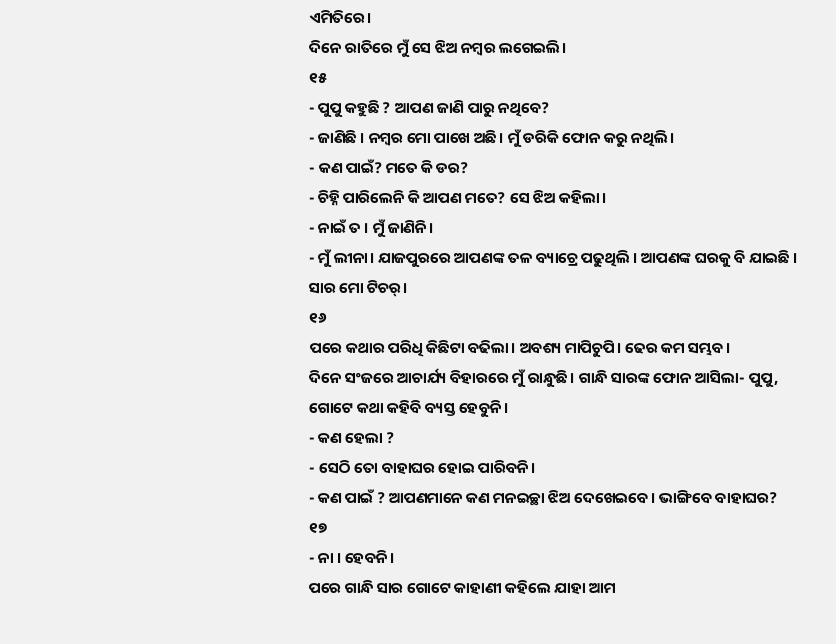ଏମିତିରେ।
ଦିନେ ରାତିରେ ମୁଁ ସେ ଝିଅ ନମ୍ବର ଲଗେଇଲି।
୧୫
- ପୁପୁ କହୁଛି ? ଆପଣ ଜାଣି ପାରୁ ନଥିବେ?
- ଜାଣିଛି । ନମ୍ବର ମୋ ପାଖେ ଅଛି। ମୁଁ ଡରିକି ଫୋନ କରୁ ନଥିଲି।
- କଣ ପାଇଁ? ମତେ କି ଡର?
- ଚିହ୍ନି ପାରିଲେନି କି ଆପଣ ମତେ? ସେ ଝିଅ କହିଲା।
- ନାଇଁ ତ । ମୁଁ ଜାଣିନି।
- ମୁଁ ଲୀନା। ଯାଜପୁରରେ ଆପଣଙ୍କ ତଳ ବ୍ୟାଚ୍ରେ ପଢୁଥିଲି । ଆପଣଙ୍କ ଘରକୁ ବି ଯାଇଛି । ସାର ମୋ ଟିଚର୍।
୧୬
ପରେ କଥାର ପରିଧି କିଛିଟା ବଢିଲା। ଅବଶ୍ୟ ମାପିଚୁପି। ଢେର କମ ସମ୍ଭବ।
ଦିନେ ସଂଜରେ ଆଚାର୍ଯ୍ୟ ବିହାରରେ ମୁଁ ରାନ୍ଧୁଛି। ଗାନ୍ଧି ସାରଙ୍କ ଫୋନ ଆସିଲା- ପୁପୁ, ଗୋଟେ କଥା କହିବି ବ୍ୟସ୍ତ ହେବୁନି।
- କଣ ହେଲା ?
- ସେଠି ତୋ ବାହାଘର ହୋଇ ପାରିବନି।
- କଣ ପାଇଁ ? ଆପଣମାନେ କଣ ମନଇଚ୍ଛା ଝିଅ ଦେଖେଇବେ। ଭାଙ୍ଗିବେ ବାହାଘର?
୧୭
- ନା । ହେବନି।
ପରେ ଗାନ୍ଧି ସାର ଗୋଟେ କାହାଣୀ କହିଲେ ଯାହା ଆମ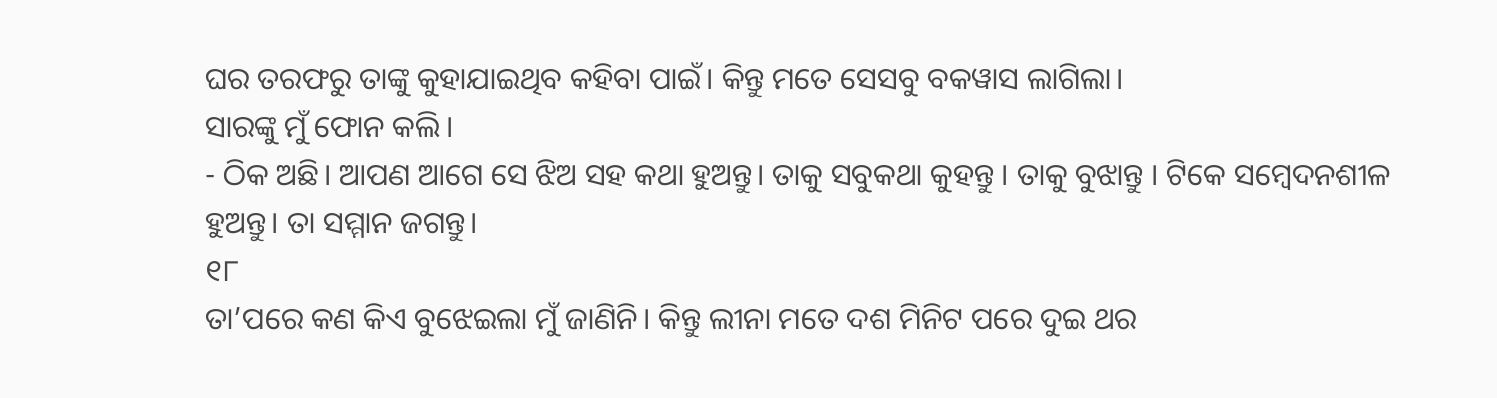ଘର ତରଫରୁ ତାଙ୍କୁ କୁହାଯାଇଥିବ କହିବା ପାଇଁ। କିନ୍ତୁ ମତେ ସେସବୁ ବକୱାସ ଲାଗିଲା।
ସାରଙ୍କୁ ମୁଁ ଫୋନ କଲି।
- ଠିକ ଅଛି। ଆପଣ ଆଗେ ସେ ଝିଅ ସହ କଥା ହୁଅନ୍ତୁ। ତାକୁ ସବୁକଥା କୁହନ୍ତୁ । ତାକୁ ବୁଝାନ୍ତୁ । ଟିକେ ସମ୍ବେଦନଶୀଳ ହୁଅନ୍ତୁ। ତା ସମ୍ମାନ ଜଗନ୍ତୁ।
୧୮
ତା’ପରେ କଣ କିଏ ବୁଝେଇଲା ମୁଁ ଜାଣିନି। କିନ୍ତୁ ଲୀନା ମତେ ଦଶ ମିନିଟ ପରେ ଦୁଇ ଥର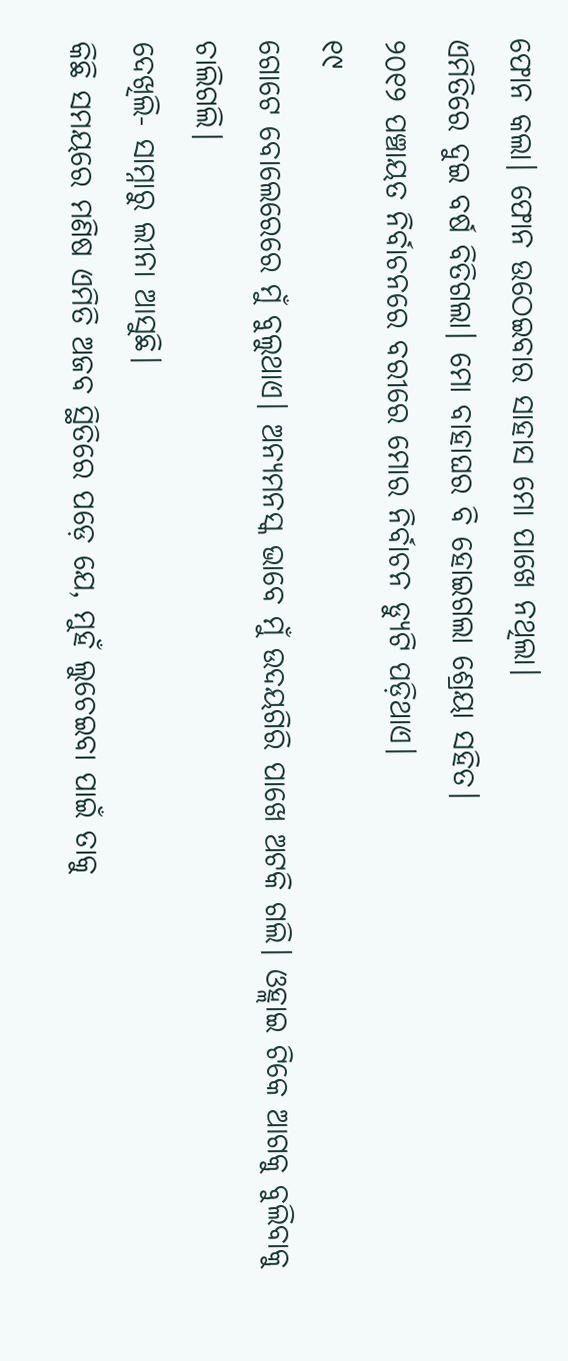ଫୋନ କଲା। ଫୋନ ଉଠେଇବାର ସାହାସ ମୋ ପାଖେ ନଥିଲା।
ଏମିତିରେ ଦୁଇ ବର୍ଷ ବିତିଗଲା। ମୋ ବାହାଘର ବି ହୋଇଗଲା ଶ୍ରେୟା ସହିତ।
୨୦୧୨ ପଞ୍ଚାୟତ ନିର୍ବାଚନରେ ବରୀରେ ମୋର ନିର୍ବାଚନ ଡ୍ୟୁଟି ପଡ଼ିଥାଏ।
୧୯
ଗୋଟେ ବୋଲେରେରେ ମୁଁ ବୁଲୁଥାଏ। ଅନ୍ୟମନସ୍କ ଭାବେ ମୁଁ ଉଦୟଗିରି ପାଖେ ଅଟକି ଗଲି। ଓହ୍ଲାଇ ଟିକେ ଆଗକୁ ବୁଲିବାକୁ ଚାଲିଗଲି।
ଦେଖିଲି- ସାମ୍ନାରୁ ଲୀନା ଆସୁଛି।
କିଛି ସମୟରେ ମଣିଷ ଏମିତି ଅଜବ ସ୍ଥିତିରେ ପଡ଼େ ଯେ, ମୁହଁ ଲୁଚେଇବା ପାଇଁ ତାକୁ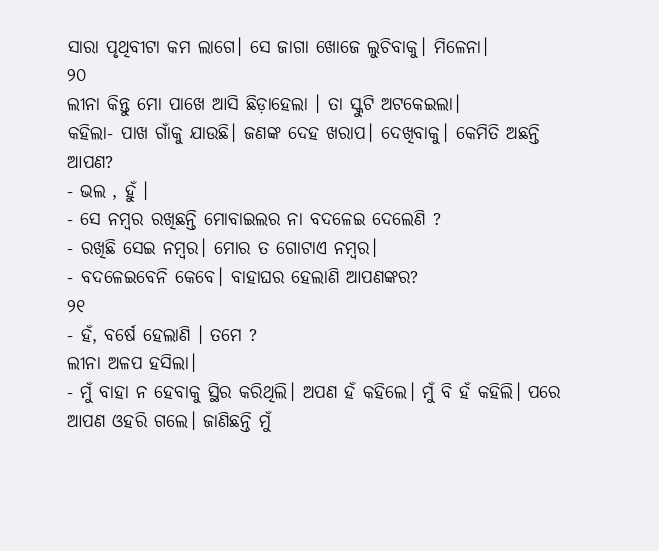ସାରା ପୃଥିବୀଟା କମ ଲାଗେ। ସେ ଜାଗା ଖୋଜେ ଲୁଚିବାକୁ। ମିଳେନା।
୨୦
ଲୀନା କିନ୍ତୁ ମୋ ପାଖେ ଆସି ଛିଡ଼ାହେଲା । ତା ସ୍କୁଟି ଅଟକେଇଲା।
କହିଲା- ପାଖ ଗାଁକୁ ଯାଉଛି। ଜଣଙ୍କ ଦେହ ଖରାପ। ଦେଖିବାକୁ। କେମିତି ଅଛନ୍ତି ଆପଣ?
- ଭଲ , ହୁଁ ।
- ସେ ନମ୍ବର ରଖିଛନ୍ତି ମୋବାଇଲର ନା ବଦଳେଇ ଦେଲେଣି ?
- ରଖିଛି ସେଇ ନମ୍ବର। ମୋର ତ ଗୋଟାଏ ନମ୍ବର।
- ବଦଳେଇବେନି କେବେ। ବାହାଘର ହେଲାଣି ଆପଣଙ୍କର?
୨୧
- ହଁ, ବର୍ଷେ ହେଲାଣି । ତମେ ?
ଲୀନା ଅଳପ ହସିଲା।
- ମୁଁ ବାହା ନ ହେବାକୁ ସ୍ଥିର କରିଥିଲି। ଅପଣ ହଁ କହିଲେ। ମୁଁ ବି ହଁ କହିଲି। ପରେ ଆପଣ ଓହରି ଗଲେ। ଜାଣିଛନ୍ତି ମୁଁ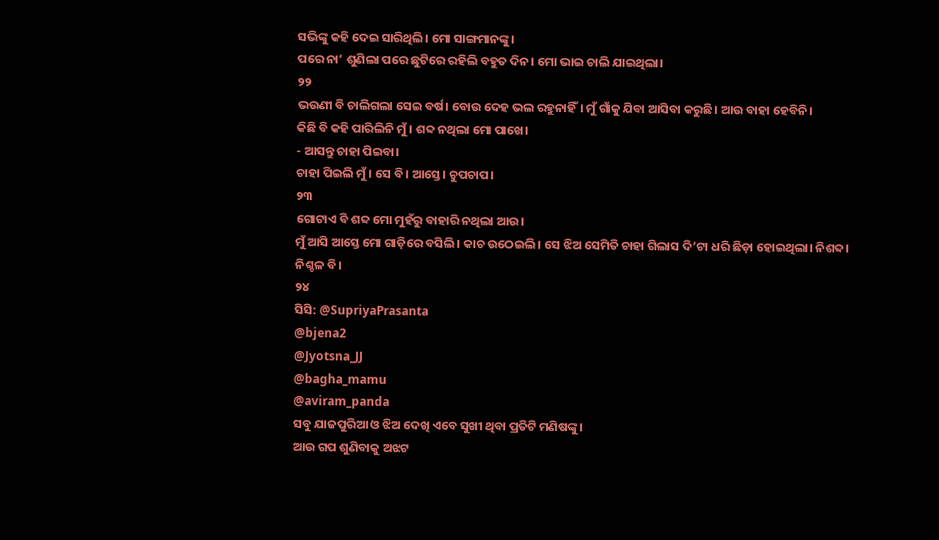ସଭିଙ୍କୁ କହି ଦେଇ ସାରିଥିଲି। ମୋ ସାଙ୍ଗମାନଙ୍କୁ।
ପରେ ନା’ ଶୁଣିଲା ପରେ ଛୁଟିରେ ରହିଲି ବହୁତ ଦିନ। ମୋ ଭାଇ ଚାଲି ଯାଇଥିଲା।
୨୨
ଭଉଣୀ ବି ଚାଲିଗଲା ସେଇ ବର୍ଷ। ବୋଉ ଦେହ ଭଲ ରହୁନାହିଁ। ମୁଁ ଗାଁକୁ ଯିବା ଆସିବା କରୁଛି। ଆଉ ବାହା ହେବିନି।
କିଛି ବି କହି ପାରିଲିନି ମୁଁ। ଶବ୍ଦ ନଥିଲା ମୋ ପାଖେ।
- ଆସନ୍ତୁ ଚାହା ପିଇବା।
ଚାହା ପିଇଲି ମୁଁ। ସେ ବି। ଆସ୍ତେ। ଚୁପଚାପ।
୨୩
ଗୋଟାଏ ବି ଶବ୍ଦ ମୋ ମୁହଁରୁ ବାହାରି ନଥିଲା ଆଉ।
ମୁଁ ଆସି ଆସ୍ତେ ମୋ ଗାଡ଼ିରେ ବସିଲି। କାଚ ଉଠେଇଲି। ସେ ଝିଅ ସେମିତି ଚାହା ଗିଲାସ ଦି’ଟା ଧରି ଛିଡ଼ା ହୋଇଥିଲା। ନିଶବ୍ଦ।
ନିଶ୍ଚଳ ବି।
୨୪
ସିସି: @SupriyaPrasanta
@bjena2
@Jyotsna_JJ
@bagha_mamu
@aviram_panda
ସବୁ ଯାଜପୁରିଆ ଓ ଝିଅ ଦେଖି ଏବେ ସୁଖୀ ଥିବା ପ୍ରତିଟି ମଣିଷଙ୍କୁ।
ଆଉ ଗପ ଶୁଣିବାକୁ ଅଝଟ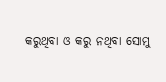କରୁଥିବା ଓ କରୁ ନଥିବା ସୋମୁ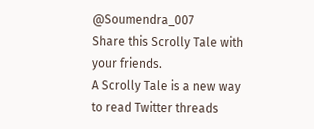@Soumendra_007
Share this Scrolly Tale with your friends.
A Scrolly Tale is a new way to read Twitter threads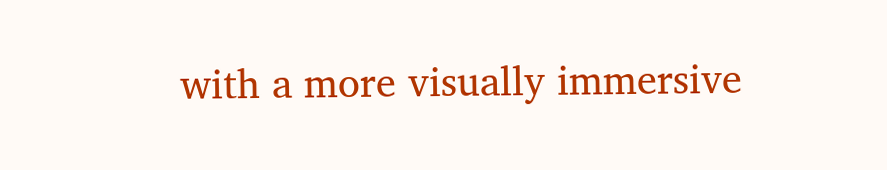with a more visually immersive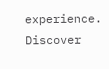experience.
Discover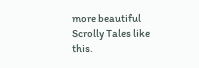more beautiful Scrolly Tales like this.